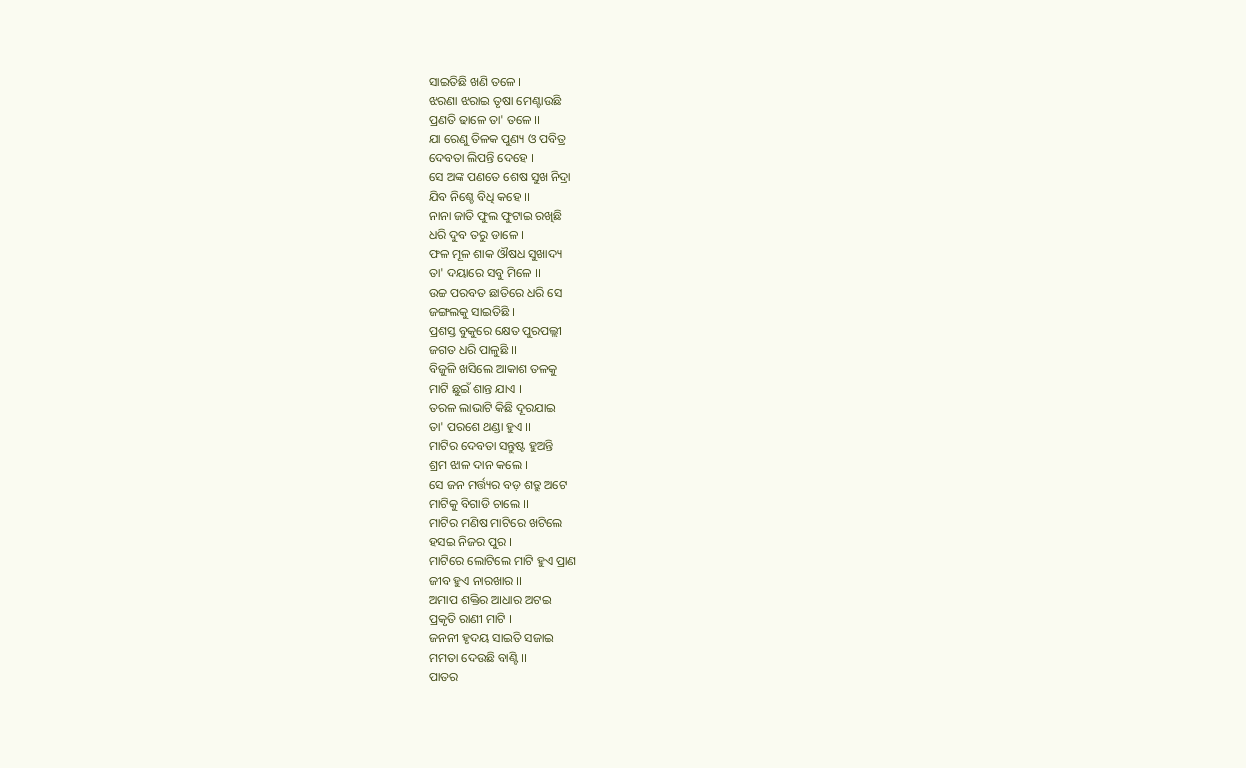ସାଇତିଛି ଖଣି ତଳେ ।
ଝରଣା ଝରାଇ ତୃଷା ମେଣ୍ଟାଉଛି
ପ୍ରଣତି ଢାଳେ ତା' ତଳେ ।।
ଯା ରେଣୁ ତିଳକ ପୁଣ୍ୟ ଓ ପବିତ୍ର
ଦେବତା ଲିପନ୍ତି ଦେହେ ।
ସେ ଅଙ୍କ ପଣତେ ଶେଷ ସୁଖ ନିଦ୍ରା
ଯିବ ନିଶ୍ଚେ ବିଧି କହେ ।।
ନାନା ଜାତି ଫୁଲ ଫୁଟାଇ ରଖିଛି
ଧରି ଦୁବ ତରୁ ଡାଳେ ।
ଫଳ ମୂଳ ଶାକ ଔଷଧ ସୁଖାଦ୍ୟ
ତା' ଦୟାରେ ସବୁ ମିଳେ ।।
ଉଚ୍ଚ ପରବତ ଛାତିରେ ଧରି ସେ
ଜଙ୍ଗଲକୁ ସାଇତିଛି ।
ପ୍ରଶସ୍ତ ବୁକୁରେ କ୍ଷେତ ପୁରପଲ୍ଲୀ
ଜଗତ ଧରି ପାଳୁଛି ।।
ବିଜୁଳି ଖସିଲେ ଆକାଶ ତଳକୁ
ମାଟି ଛୁଇଁ ଶାନ୍ତ ଯାଏ ।
ତରଳ ଲାଭାଟି କିଛି ଦୂରଯାଇ
ତା' ପରଶେ ଥଣ୍ଡା ହୁଏ ।।
ମାଟିର ଦେବତା ସନ୍ତୁଷ୍ଟ ହୁଅନ୍ତି
ଶ୍ରମ ଝାଳ ଦାନ କଲେ ।
ସେ ଜନ ମର୍ତ୍ତ୍ୟର ବଡ଼ ଶତ୍ରୁ ଅଟେ
ମାଟିକୁ ବିଗାଡି ଚାଲେ ।।
ମାଟିର ମଣିଷ ମାଟିରେ ଖଟିଲେ
ହସଇ ନିଜର ପୁର ।
ମାଟିରେ ଲୋଟିଲେ ମାଟି ହୁଏ ପ୍ରାଣ
ଜୀବ ହୁଏ ନାରଖାର ।।
ଅମାପ ଶକ୍ତିର ଆଧାର ଅଟଇ
ପ୍ରକୃତି ରାଣୀ ମାଟି ।
ଜନନୀ ହୃଦୟ ସାଇତି ସଜାଇ
ମମତା ଦେଉଛି ବାଣ୍ଟି ।।
ପାତର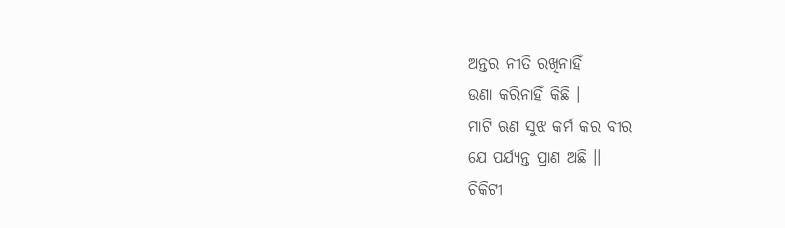ଅନ୍ତର ନୀତି ରଖିନାହିଁ
ଉଣା କରିନାହିଁ କିଛି ।
ମାଟି ଋଣ ସୁଝ କର୍ମ କର ବୀର
ଯେ ପର୍ଯ୍ୟନ୍ତ ପ୍ରାଣ ଅଛି ।।
ଚିକିଟୀ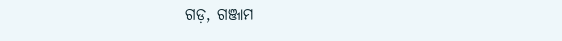ଗଡ଼, ଗଞ୍ଜାମ